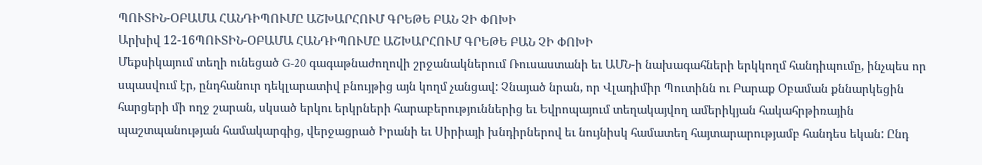ՊՈՒՏԻՆ-ՕԲԱՄԱ ՀԱՆԴԻՊՈՒՄԸ ԱՇԽԱՐՀՈՒՄ ԳՐԵԹԵ ԲԱՆ ՉԻ ՓՈԽԻ
Արխիվ 12-16ՊՈՒՏԻՆ-ՕԲԱՄԱ ՀԱՆԴԻՊՈՒՄԸ ԱՇԽԱՐՀՈՒՄ ԳՐԵԹԵ ԲԱՆ ՉԻ ՓՈԽԻ
Մեքսիկայում տեղի ունեցած G-20 գագաթնաժողովի շրջանակներում Ռուսաստանի եւ ԱՄՆ-ի նախագահների երկկողմ հանդիպումը, ինչպես որ սպասվում էր, ընդհանուր դեկլարատիվ բնույթից այն կողմ չանցավ: Չնայած նրան, որ Վլադիմիր Պուտինն ու Բարաք Օբաման քննարկեցին հարցերի մի ողջ շարան, սկսած երկու երկրների հարաբերություններից եւ Եվրոպայում տեղակայվող ամերիկյան հակահրթիռային պաշտպանության համակարգից, վերջացրած Իրանի եւ Սիրիայի խնդիրներով եւ նույնիսկ համատեղ հայտարարությամբ հանդես եկան: Ընդ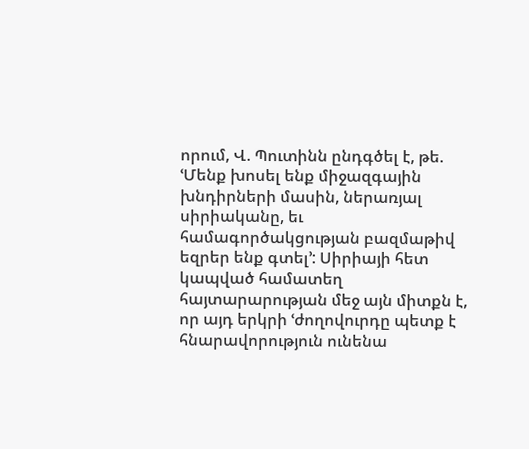որում, Վ. Պուտինն ընդգծել է, թե. ՙՄենք խոսել ենք միջազգային խնդիրների մասին, ներառյալ սիրիականը, եւ համագործակցության բազմաթիվ եզրեր ենք գտել՚: Սիրիայի հետ կապված համատեղ հայտարարության մեջ այն միտքն է, որ այդ երկրի ՙժողովուրդը պետք է հնարավորություն ունենա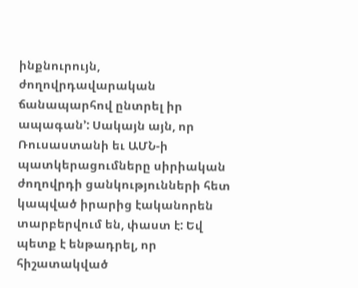ինքնուրույն, ժողովրդավարական ճանապարհով ընտրել իր ապագան՚: Սակայն այն, որ Ռուսաստանի եւ ԱՄՆ-ի պատկերացումները սիրիական ժողովրդի ցանկությունների հետ կապված իրարից էականորեն տարբերվում են, փաստ է: Եվ պետք է ենթադրել, որ հիշատակված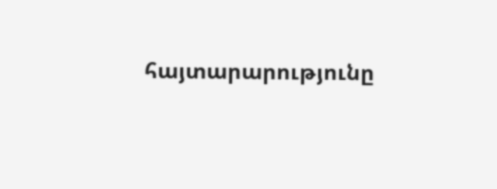հայտարարությունը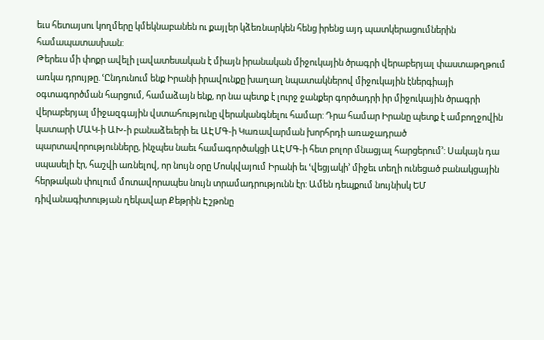եւս հետայսու կողմերը կմեկնաբանեն ու քայլեր կձեռնարկեն հենց իրենց այդ պատկերացումներին համապատասխան:
Թերեւս մի փոքր ավելի լավատեսական է միայն իրանական միջուկային ծրագրի վերաբերյալ փաստաթղթում առկա դրույթը. ՙԸնդունում ենք Իրանի իրավունքը խաղաղ նպատակներով միջուկային էներգիայի օգտագործման հարցում, համաձայն ենք, որ նա պետք է լուրջ ջանքեր գործադրի իր միջուկային ծրագրի վերաբերյալ միջազգային վստահությունը վերականգնելու համար: Դրա համար Իրանը պետք է ամբողջովին կատարի ՄԱԿ-ի ԱԽ-ի բանաձեւերի եւ ԱԷՄԳ-ի Կառավարման խորհրդի առաջադրած պարտավորությունները, ինչպես նաեւ համագործակցի ԱԷՄԳ-ի հետ բոլոր մնացյալ հարցերում՚: Սակայն դա սպասելի էր, հաշվի առնելով, որ նույն օրը Մոսկվայում Իրանի եւ ՙվեցյակի՚ միջեւ տեղի ունեցած բանակցային հերթական փուլում մոտավորապես նույն տրամադրությունն էր: Ամեն դեպքում նույնիսկ ԵՄ դիվանագիտության ղեկավար Քեթրին Էշթոնը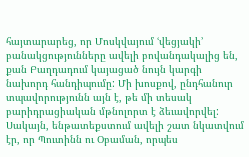հայտարարեց, որ Մոսկվայում ՙվեցյակի՚ բանակցությունները ավելի բովանդակալից են, քան Բաղդադում կայացած նույն կարգի նախորդ հանդիպումը: Մի խոսքով, ընդհանուր տպավորությունն այն է, թե մի տեսակ բարիդրացիական մթնոլորտ է ձեւավորվել:
Սակայն, ենթատեքստում ավելի շատ նկատվում էր, որ Պուտինն ու Օբաման, որպես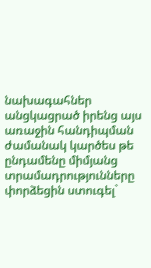նախագահներ անցկացրած իրենց այս առաջին հանդիպման ժամանակ կարծես թե ընդամենը միմյանց տրամադրությունները փորձեցին ստուգել`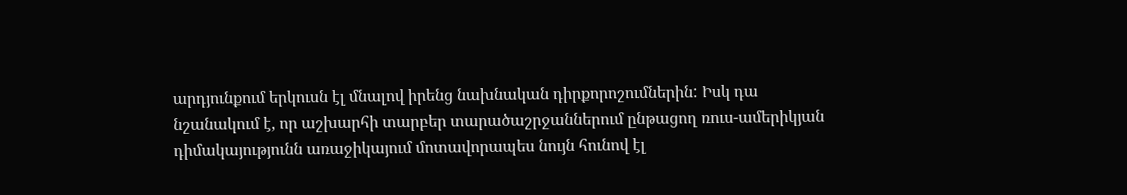արդյունքում երկուսն էլ մնալով իրենց նախնական դիրքորոշումներին: Իսկ դա նշանակում է, որ աշխարհի տարբեր տարածաշրջաններում ընթացող ռուս-ամերիկյան դիմակայությունն առաջիկայում մոտավորապես նույն հունով էլ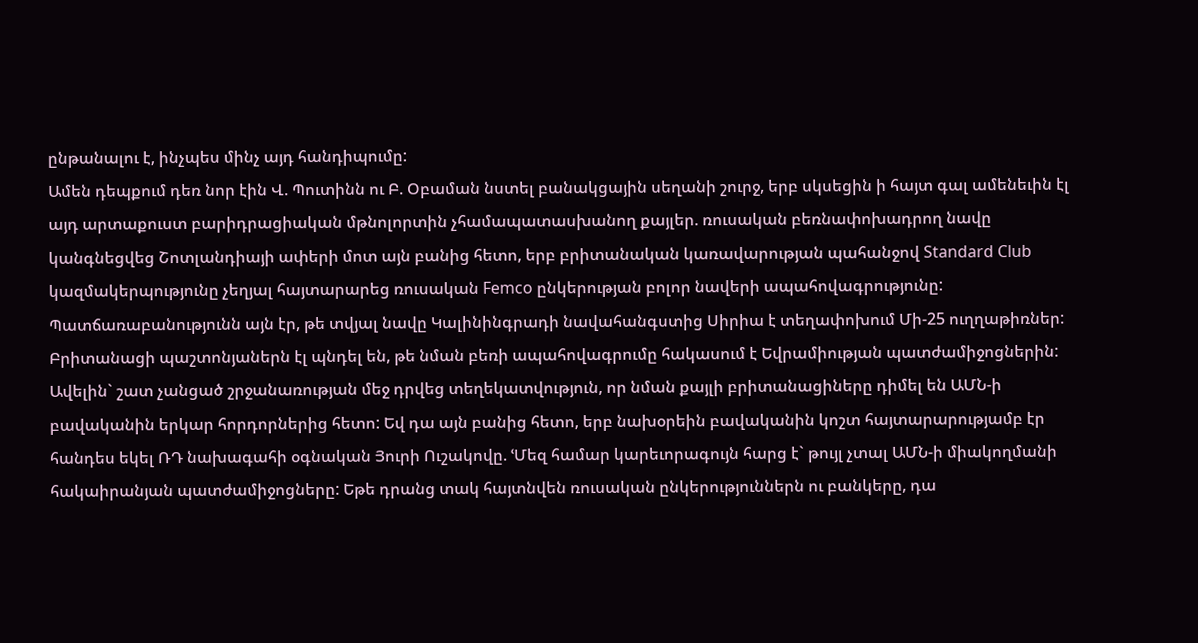ընթանալու է, ինչպես մինչ այդ հանդիպումը:
Ամեն դեպքում դեռ նոր էին Վ. Պուտինն ու Բ. Օբաման նստել բանակցային սեղանի շուրջ, երբ սկսեցին ի հայտ գալ ամենեւին էլ այդ արտաքուստ բարիդրացիական մթնոլորտին չհամապատասխանող քայլեր. ռուսական բեռնափոխադրող նավը կանգնեցվեց Շոտլանդիայի ափերի մոտ այն բանից հետո, երբ բրիտանական կառավարության պահանջով Standard Club կազմակերպությունը չեղյալ հայտարարեց ռուսական Femco ընկերության բոլոր նավերի ապահովագրությունը: Պատճառաբանությունն այն էր, թե տվյալ նավը Կալինինգրադի նավահանգստից Սիրիա է տեղափոխում Մի-25 ուղղաթիռներ: Բրիտանացի պաշտոնյաներն էլ պնդել են, թե նման բեռի ապահովագրումը հակասում է Եվրամիության պատժամիջոցներին: Ավելին` շատ չանցած շրջանառության մեջ դրվեց տեղեկատվություն, որ նման քայլի բրիտանացիները դիմել են ԱՄՆ-ի բավականին երկար հորդորներից հետո: Եվ դա այն բանից հետո, երբ նախօրեին բավականին կոշտ հայտարարությամբ էր հանդես եկել ՌԴ նախագահի օգնական Յուրի Ուշակովը. ՙՄեզ համար կարեւորագույն հարց է` թույլ չտալ ԱՄՆ-ի միակողմանի հակաիրանյան պատժամիջոցները: Եթե դրանց տակ հայտնվեն ռուսական ընկերություններն ու բանկերը, դա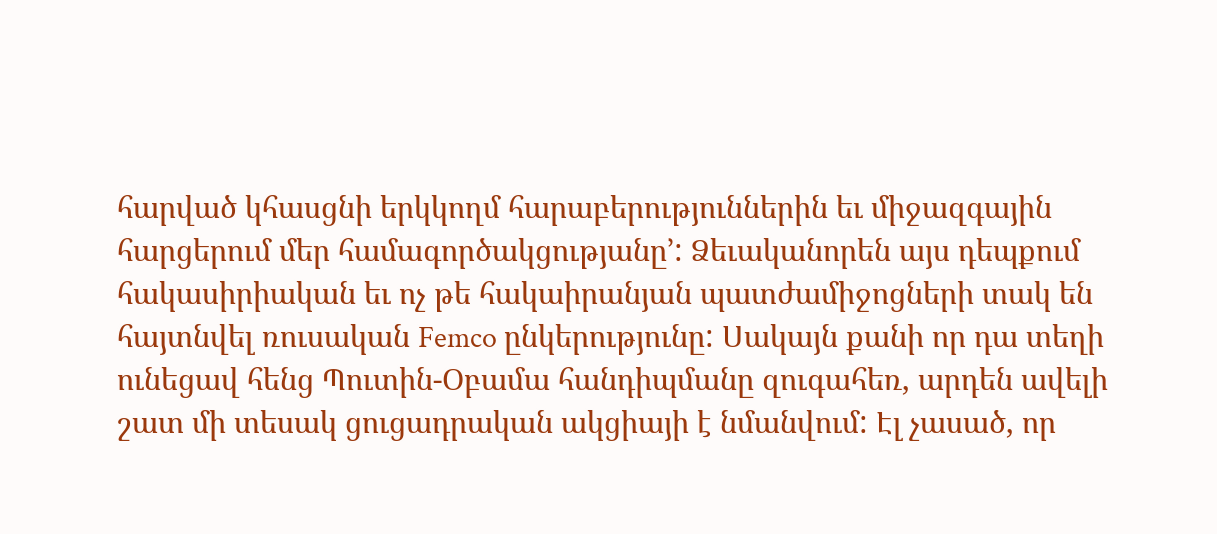հարված կհասցնի երկկողմ հարաբերություններին եւ միջազգային հարցերում մեր համագործակցությանը՚: Ձեւականորեն այս դեպքում հակասիրիական եւ ոչ թե հակաիրանյան պատժամիջոցների տակ են հայտնվել ռուսական Femco ընկերությունը: Սակայն քանի որ դա տեղի ունեցավ հենց Պուտին-Օբամա հանդիպմանը զուգահեռ, արդեն ավելի շատ մի տեսակ ցուցադրական ակցիայի է նմանվում: Էլ չասած, որ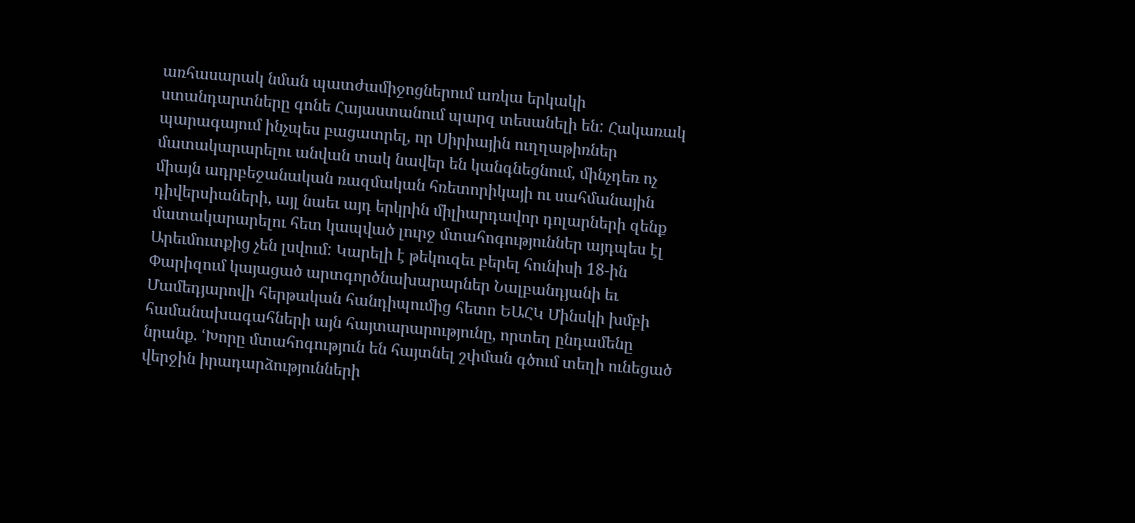առհասարակ նման պատժամիջոցներում առկա երկակի ստանդարտները գոնե Հայաստանում պարզ տեսանելի են: Հակառակ պարագայում ինչպես բացատրել, որ Սիրիային ուղղաթիռներ մատակարարելու անվան տակ նավեր են կանգնեցնում, մինչդեռ ոչ միայն ադրբեջանական ռազմական հռետորիկայի ու սահմանային դիվերսիաների, այլ նաեւ այդ երկրին միլիարդավոր դոլարների զենք մատակարարելու հետ կապված լուրջ մտահոգություններ այդպես էլ Արեւմուտքից չեն լսվում: Կարելի է թեկուզեւ բերել հունիսի 18-ին Փարիզում կայացած արտգործնախարարներ Նալբանդյանի եւ Մամեդյարովի հերթական հանդիպումից հետո ԵԱՀԿ Մինսկի խմբի համանախագահների այն հայտարարությունը, որտեղ ընդամենը նրանք. ՙԽորը մտահոգություն են հայտնել շփման գծում տեղի ունեցած վերջին իրադարձությունների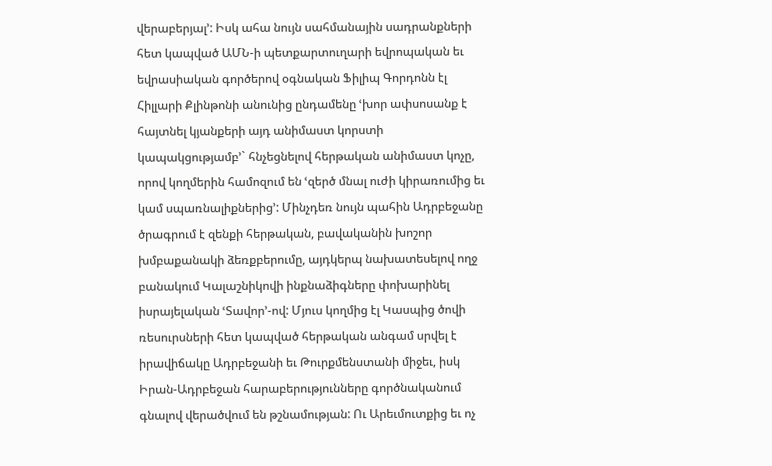վերաբերյալ՚: Իսկ ահա նույն սահմանային սադրանքների հետ կապված ԱՄՆ-ի պետքարտուղարի եվրոպական եւ եվրասիական գործերով օգնական Ֆիլիպ Գորդոնն էլ Հիլլարի Քլինթոնի անունից ընդամենը ՙխոր ափսոսանք է հայտնել կյանքերի այդ անիմաստ կորստի կապակցությամբ՚` հնչեցնելով հերթական անիմաստ կոչը, որով կողմերին համոզում են ՙզերծ մնալ ուժի կիրառումից եւ կամ սպառնալիքներից՚: Մինչդեռ նույն պահին Ադրբեջանը ծրագրում է զենքի հերթական, բավականին խոշոր խմբաքանակի ձեռքբերումը, այդկերպ նախատեսելով ողջ բանակում Կալաշնիկովի ինքնաձիգները փոխարինել իսրայելական ՙՏավոր՚-ով: Մյուս կողմից էլ Կասպից ծովի ռեսուրսների հետ կապված հերթական անգամ սրվել է իրավիճակը Ադրբեջանի եւ Թուրքմենստանի միջեւ, իսկ Իրան-Ադրբեջան հարաբերությունները գործնականում գնալով վերածվում են թշնամության: Ու Արեւմուտքից եւ ոչ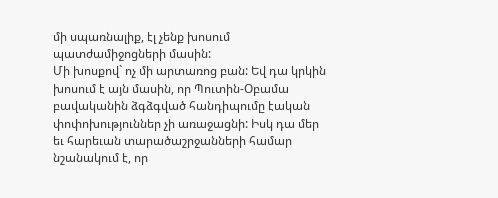մի սպառնալիք, էլ չենք խոսում պատժամիջոցների մասին:
Մի խոսքով` ոչ մի արտառոց բան: Եվ դա կրկին խոսում է այն մասին, որ Պուտին-Օբամա բավականին ձգձգված հանդիպումը էական փոփոխություններ չի առաջացնի: Իսկ դա մեր եւ հարեւան տարածաշրջանների համար նշանակում է, որ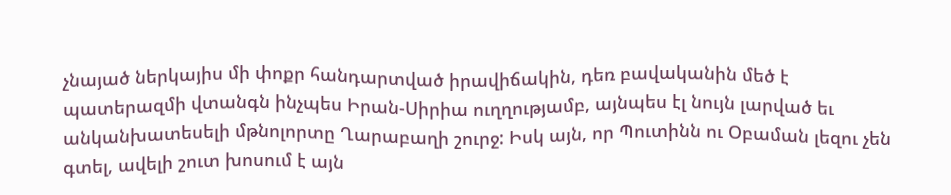չնայած ներկայիս մի փոքր հանդարտված իրավիճակին, դեռ բավականին մեծ է պատերազմի վտանգն ինչպես Իրան-Սիրիա ուղղությամբ, այնպես էլ նույն լարված եւ անկանխատեսելի մթնոլորտը Ղարաբաղի շուրջ: Իսկ այն, որ Պուտինն ու Օբաման լեզու չեն գտել, ավելի շուտ խոսում է այն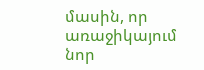մասին, որ առաջիկայում նոր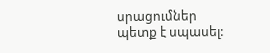սրացումներ պետք է սպասել: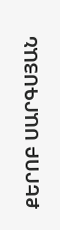ՔԵՐՈԲ ՍԱՐԳՍՅԱՆ